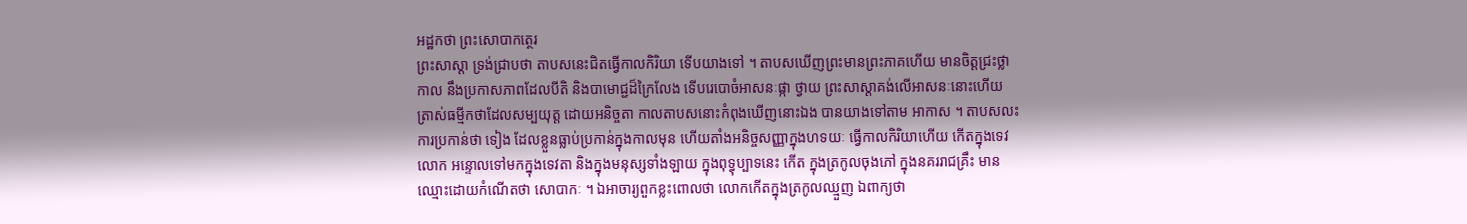អដ្ឋកថា ព្រះសោបាកត្ថេរ
ព្រះសាស្តា ទ្រង់ជ្រាបថា តាបសនេះជិតធ្វើកាលកិរិយា ទើបយាងទៅ ។ តាបសឃើញព្រះមានព្រះភាគហើយ មានចិត្តជ្រះថ្លា កាល នឹងប្រកាសភាពដែលបីតិ និងបាមោជ្ជដ៏ក្រៃលែង ទើបរេបោចំអាសនៈផ្កា ថ្វាយ ព្រះសាស្តាគង់លើអាសនៈនោះហើយ ត្រាស់ធម្មីកថាដែលសម្បយុត្ត ដោយអនិច្ចតា កាលតាបសនោះកំពុងឃើញនោះឯង បានយាងទៅតាម អាកាស ។ តាបសលះការប្រកាន់ថា ទៀង ដែលខ្លួនធ្លាប់ប្រកាន់ក្នុងកាលមុន ហើយតាំងអនិច្ចសញ្ញាក្នុងហទយៈ ធ្វើកាលកិរិយាហើយ កើតក្នុងទេវលោក អន្ទោលទៅមកក្នុងទេវតា និងក្នុងមនុស្សទាំងឡាយ ក្នុងពុទ្ធុប្បាទនេះ កើត ក្នុងត្រកូលចុងភៅ ក្នុងនគររាជគ្រឹះ មានឈ្មោះដោយកំណើតថា សោបាកៈ ។ ឯអាចារ្យពួកខ្លះពោលថា លោកកើតក្នុងត្រកូលឈ្មួញ ឯពាក្យថា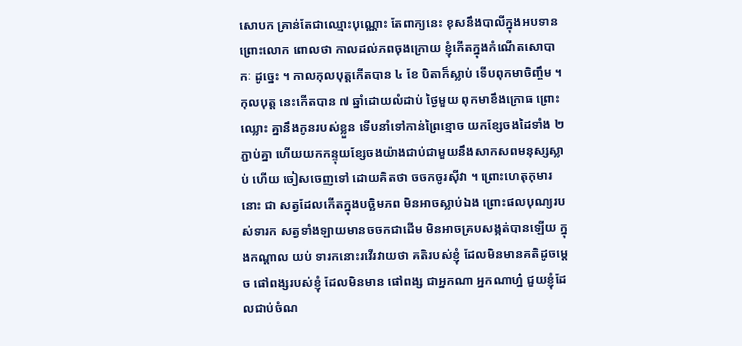សោបក គ្រាន់តែជាឈ្មោះបុណ្ណោះ តែពាក្យនេះ ខុសនឹងបាលីក្នុងអបទាន ព្រោះលោក ពោលថា កាលដល់ភពចុងក្រោយ ខ្ញុំកើតក្នុងកំណើតសោបាកៈ ដូច្នេះ ។ កាលកុលបុត្តកើតបាន ៤ ខែ បិតាក៏ស្លាប់ ទើបពុកមាចិញ្ចឹម ។ កុលបុត្ត នេះកើតបាន ៧ ឆ្នាំដោយលំដាប់ ថ្ងៃមួយ ពុកមាខឹងក្រោធ ព្រោះឈ្លោះ គ្នានឹងកូនរបស់ខ្លួន ទើបនាំទៅកាន់ព្រៃខ្មោច យកខ្សែចងដៃទាំង ២ ភ្ជាប់គ្នា ហើយយកកន្ទុយខ្សែចងយ៉ាងជាប់ជាមួយនឹងសាកសពមនុស្សស្លាប់ ហើយ ចៀសចេញទៅ ដោយគិតថា ចចកចូរស៊ីវា ។ ព្រោះហេតុកុមារនោះ ជា សត្វដែលកើតក្នុងបច្ឆិមភព មិនអាចស្លាប់ឯង ព្រោះផលបុណ្យរបស់ទារក សត្វទាំងឡាយមានចចកជាដើម មិនអាចគ្របសង្កត់បានឡើយ ក្នុងកណ្តាល យប់ ទារកនោះរវើរវាយថា គតិរបស់ខ្ញុំ ដែលមិនមានគតិដូចម្តេច ផៅពង្សរបស់ខ្ញុំ ដែលមិនមាន ផៅពង្ស ជាអ្នកណា អ្នកណាហ្ន៎ ជួយខ្ញុំដែលជាប់ចំណ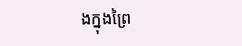ងក្នុងព្រៃ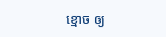ខ្មោច ឲ្យ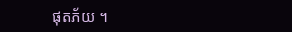ផុតភ័យ ។